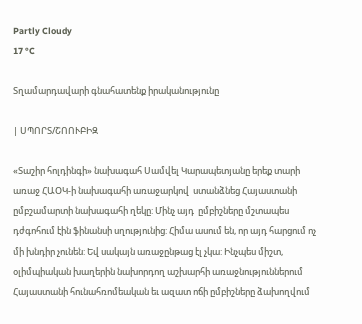Partly Cloudy
17 °C

Տղամարդավարի գնահատենք իրականությունը

| ՍՊՈՐՏ/ՇՈՈՒԲԻԶ

«Տաշիր հոլդինգի» նախագահ Սամվել Կարապետյանը երեք տարի առաջ ՀԱՕԿ-ի նախագահի առաջարկով  ստանձնեց Հայաստանի ըմբշամարտի նախագահի ղեկը: Մինչ այդ  ըմբիշները մշտապես դժգոհում էին ֆինանսի սղությունից: Հիմա ասում են, որ այդ հարցում ոչ մի խնդիր չունեն: Եվ սակայն առաջընթաց էլ չկա: Ինչպես միշտ, օլիմպիական խաղերին նախորդող աշխարհի առաջնություններում Հայաստանի հունահռոմեական եւ ազատ ոճի ըմբիշները ձախողվում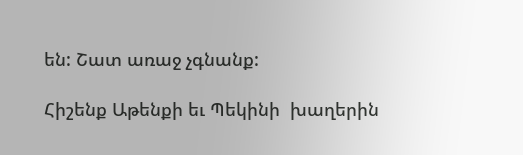են: Շատ առաջ չգնանք:

Հիշենք Աթենքի եւ Պեկինի  խաղերին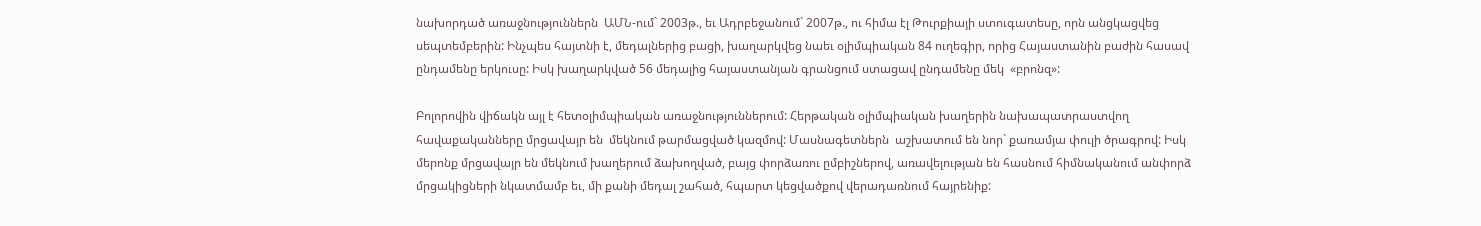նախորդած առաջնություններն  ԱՄՆ-ում` 2003թ., եւ Ադրբեջանում` 2007թ., ու հիմա էլ Թուրքիայի ստուգատեսը, որն անցկացվեց սեպտեմբերին: Ինչպես հայտնի է, մեդալներից բացի, խաղարկվեց նաեւ օլիմպիական 84 ուղեգիր, որից Հայաստանին բաժին հասավ ընդամենը երկուսը: Իսկ խաղարկված 56 մեդալից հայաստանյան գրանցում ստացավ ընդամենը մեկ  «բրոնզ»:

Բոլորովին վիճակն այլ է հետօլիմպիական առաջնություններում: Հերթական օլիմպիական խաղերին նախապատրաստվող հավաքականները մրցավայր են  մեկնում թարմացված կազմով: Մասնագետներն  աշխատում են նոր` քառամյա փուլի ծրագրով: Իսկ մերոնք մրցավայր են մեկնում խաղերում ձախողված, բայց փորձառու ըմբիշներով, առավելության են հասնում հիմնականում անփորձ մրցակիցների նկատմամբ եւ, մի քանի մեդալ շահած, հպարտ կեցվածքով վերադառնում հայրենիք: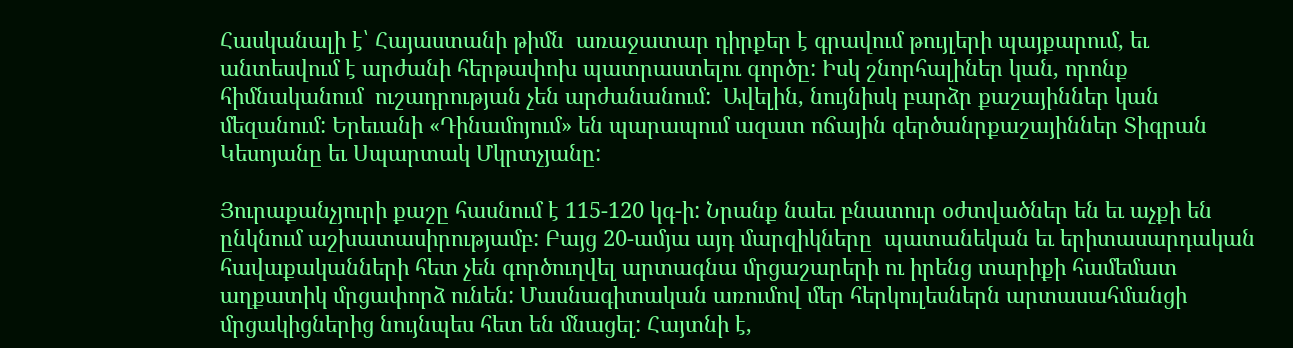Հասկանալի է՝ Հայաստանի թիմն  առաջատար դիրքեր է գրավում թույլերի պայքարում, եւ անտեսվում է արժանի հերթափոխ պատրաստելու գործը: Իսկ շնորհալիներ կան, որոնք հիմնականում  ուշադրության չեն արժանանում:  Ավելին, նույնիսկ բարձր քաշայիններ կան մեզանում: Երեւանի «Դինամոյում» են պարապում ազատ ոճային գերծանրքաշայիններ Տիգրան Կեսոյանը եւ Սպարտակ Մկրտչյանը:

Յուրաքանչյուրի քաշը հասնում է 115-120 կգ-ի: Նրանք նաեւ բնատուր օժտվածներ են եւ աչքի են ընկնում աշխատասիրությամբ: Բայց 20-ամյա այդ մարզիկները  պատանեկան եւ երիտասարդական հավաքականների հետ չեն գործուղվել արտագնա մրցաշարերի ու իրենց տարիքի համեմատ աղքատիկ մրցափորձ ունեն: Մասնագիտական առումով մեր հերկուլեսներն արտասահմանցի մրցակիցներից նույնպես հետ են մնացել: Հայտնի է,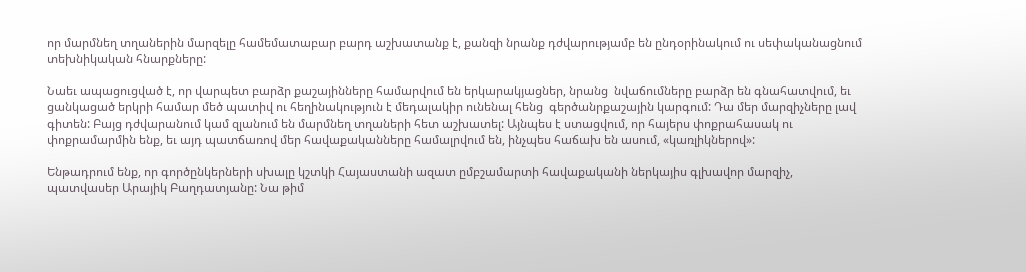որ մարմնեղ տղաներին մարզելը համեմատաբար բարդ աշխատանք է, քանզի նրանք դժվարությամբ են ընդօրինակում ու սեփականացնում տեխնիկական հնարքները:

Նաեւ ապացուցված է, որ վարպետ բարձր քաշայինները համարվում են երկարակյացներ, նրանց  նվաճումները բարձր են գնահատվում, եւ ցանկացած երկրի համար մեծ պատիվ ու հեղինակություն է մեդալակիր ունենալ հենց  գերծանրքաշային կարգում: Դա մեր մարզիչները լավ գիտեն: Բայց դժվարանում կամ զլանում են մարմնեղ տղաների հետ աշխատել: Այնպես է ստացվում, որ հայերս փոքրահասակ ու փոքրամարմին ենք, եւ այդ պատճառով մեր հավաքականները համալրվում են, ինչպես հաճախ են ասում, «կառլիկներով»:

Ենթադրում ենք, որ գործընկերների սխալը կշտկի Հայաստանի ազատ ըմբշամարտի հավաքականի ներկայիս գլխավոր մարզիչ, պատվասեր Արայիկ Բաղդատյանը: Նա թիմ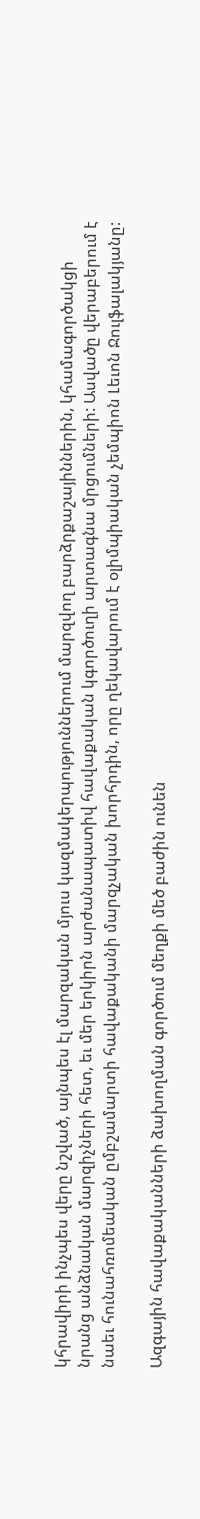կհրավիրի ինչպես վերը նշված, այնպես էլ մարզական մյուս կազմակերպություններում մարզվող բարձրքաշայիններին, կհամագործակցի նրանց անձնական մարզիչների հետ, եւ մեր երկիրն արժանապատիվ հավաքական կգործուղի արտագնա մրցումների: Ասվածը վերաբերում է նաեւ հունահռոմեական ըմբշամարտի հավաքականի մարզչական խորհրդին, որը ղեկավարում է օլիմպիական չեմպիոն Լեւոն Ջուլֆալակյանը:

Ազգային հավաքականների ձախողման գործում մեղքի մեծ բաժին ունեն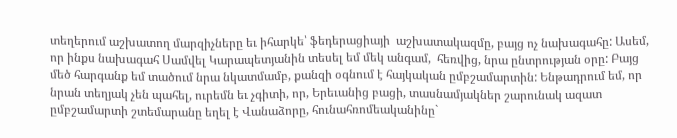տեղերում աշխատող մարզիչները եւ իհարկե՝ ֆեդերացիայի  աշխատակազմը, բայց ոչ նախագահը: Ասեմ, որ ինքս նախագահ Սամվել Կարապետյանին տեսել եմ մեկ անգամ,  հեռվից, նրա ընտրության օրը: Բայց մեծ հարգանք եմ տածում նրա նկատմամբ, քանզի օգնում է հայկական ըմբշամարտին: Ենթադրում եմ, որ նրան տեղյակ չեն պահել, ուրեմն եւ չգիտի, որ, Երեւանից բացի, տասնամյակներ շարունակ ազատ ըմբշամարտի շտեմարանը եղել է Վանաձորը, հունահռոմեականինը`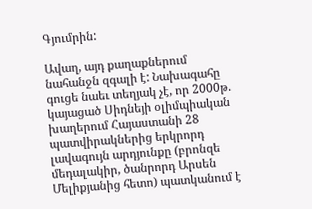Գյումրին:

Ավաղ, այդ քաղաքներում  նահանջն զգալի է: Նախագահը գուցե նաեւ տեղյակ չէ, որ 2000թ. կայացած Սիդնեյի օլիմպիական խաղերում Հայաստանի 28 պատվիրակներից երկրորդ լավագույն արդյունքը (բրոնզե մեդալակիր, ծանրորդ Արսեն Մելիքյանից հետո) պատկանում է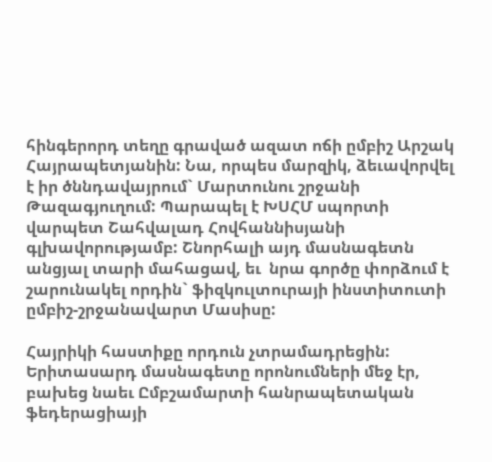հինգերորդ տեղը գրաված ազատ ոճի ըմբիշ Արշակ Հայրապետյանին: Նա, որպես մարզիկ, ձեւավորվել է իր ծննդավայրում` Մարտունու շրջանի Թազագյուղում: Պարապել է ԽՍՀՄ սպորտի վարպետ Շահվալադ Հովհաննիսյանի գլխավորությամբ: Շնորհալի այդ մասնագետն անցյալ տարի մահացավ, եւ  նրա գործը փորձում է շարունակել որդին` ֆիզկուլտուրայի ինստիտուտի ըմբիշ-շրջանավարտ Մասիսը:

Հայրիկի հաստիքը որդուն չտրամադրեցին: Երիտասարդ մասնագետը որոնումների մեջ էր, բախեց նաեւ Ըմբշամարտի հանրապետական ֆեդերացիայի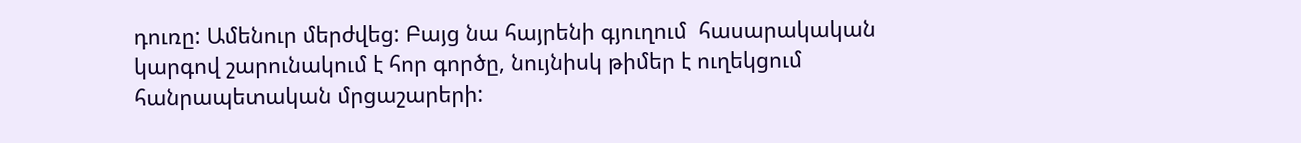դուռը: Ամենուր մերժվեց: Բայց նա հայրենի գյուղում  հասարակական կարգով շարունակում է հոր գործը, նույնիսկ թիմեր է ուղեկցում հանրապետական մրցաշարերի: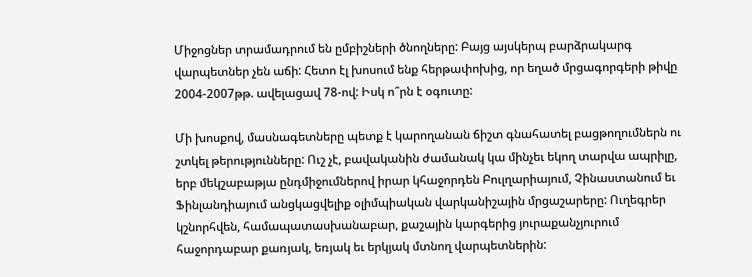Միջոցներ տրամադրում են ըմբիշների ծնողները: Բայց այսկերպ բարձրակարգ վարպետներ չեն աճի: Հետո էլ խոսում ենք հերթափոխից, որ եղած մրցագորգերի թիվը 2004-2007թթ. ավելացավ 78-ով: Իսկ ո՞րն է օգուտը:

Մի խոսքով, մասնագետները պետք է կարողանան ճիշտ գնահատել բացթողումներն ու շտկել թերությունները: Ուշ չէ, բավականին ժամանակ կա մինչեւ եկող տարվա ապրիլը, երբ մեկշաբաթյա ընդմիջումներով իրար կհաջորդեն Բուլղարիայում, Չինաստանում եւ Ֆինլանդիայում անցկացվելիք օլիմպիական վարկանիշային մրցաշարերը: Ուղեգրեր կշնորհվեն, համապատասխանաբար, քաշային կարգերից յուրաքանչյուրում հաջորդաբար քառյակ, եռյակ եւ երկյակ մտնող վարպետներին: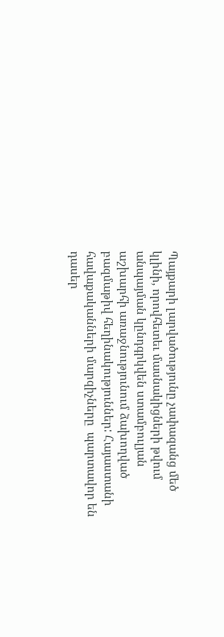Պայքարի լարվածությունը չափազանց մեծ կլինի, որովհետեւ մասնակիցների թվում անպայման կընդգրկվեն ստամբուլյան  աշխարհի առաջնությունում ձախողված բազմաթիվ հեղինակություններ: Հայաստանի հավաքականների մարզիչները  պարտավոր են դասեր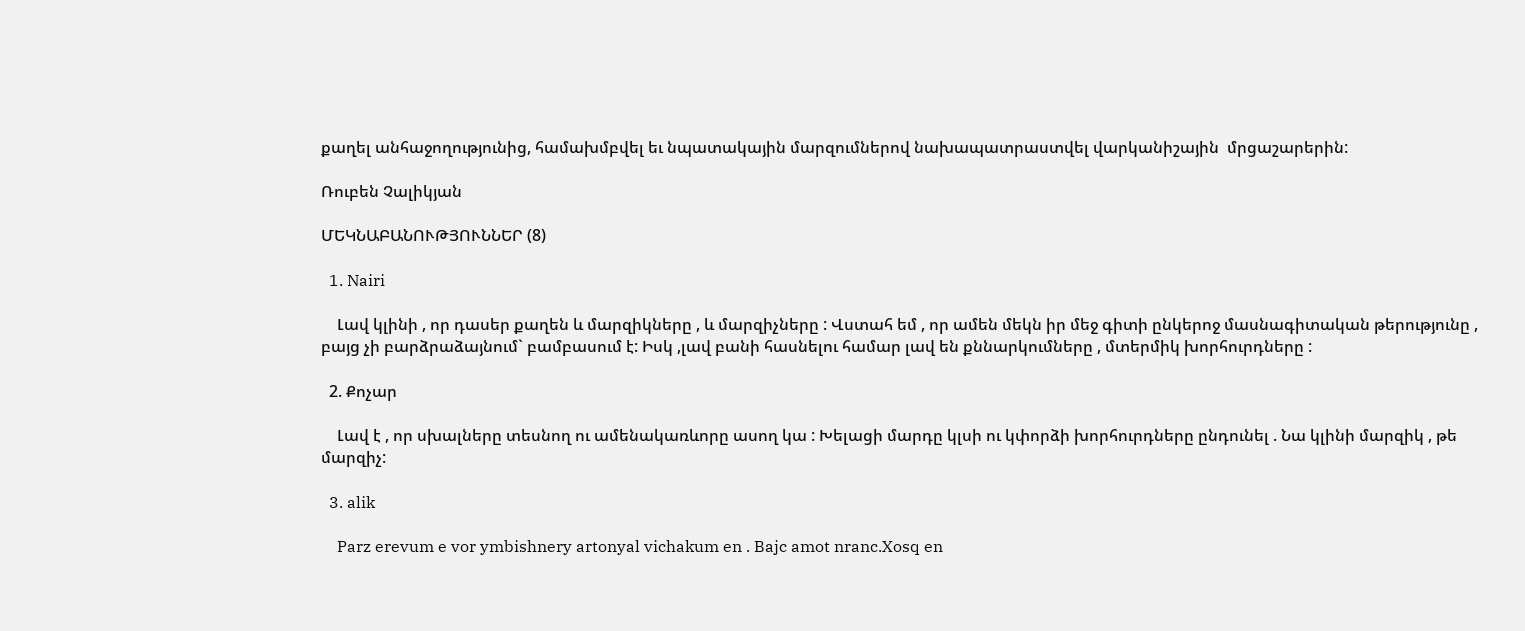քաղել անհաջողությունից, համախմբվել եւ նպատակային մարզումներով նախապատրաստվել վարկանիշային  մրցաշարերին:

Ռուբեն Չալիկյան

ՄԵԿՆԱԲԱՆՈՒԹՅՈՒՆՆԵՐ (8)

  1. Nairi

    Լավ կլինի , որ դասեր քաղեն և մարզիկները , և մարզիչները : Վստահ եմ , որ ամեն մեկն իր մեջ գիտի ընկերոջ մասնագիտական թերությունը , բայց չի բարձրաձայնում` բամբասում է: Իսկ ,լավ բանի հասնելու համար լավ են քննարկումները , մտերմիկ խորհուրդները :

  2. Քոչար

    Լավ է , որ սխալները տեսնող ու ամենակառևորը ասող կա : Խելացի մարդը կլսի ու կփորձի խորհուրդները ընդունել . Նա կլինի մարզիկ , թե մարզիչ:

  3. alik

    Parz erevum e vor ymbishnery artonyal vichakum en . Bajc amot nranc.Xosq en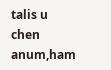talis u chen anum,ham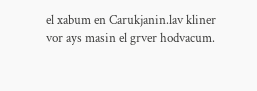el xabum en Carukjanin.lav kliner vor ays masin el grver hodvacum.